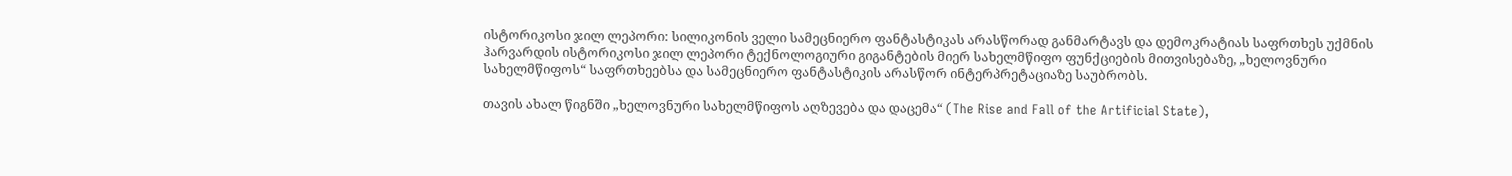ისტორიკოსი ჯილ ლეპორი: სილიკონის ველი სამეცნიერო ფანტასტიკას არასწორად განმარტავს და დემოკრატიას საფრთხეს უქმნის
ჰარვარდის ისტორიკოსი ჯილ ლეპორი ტექნოლოგიური გიგანტების მიერ სახელმწიფო ფუნქციების მითვისებაზე, „ხელოვნური სახელმწიფოს“ საფრთხეებსა და სამეცნიერო ფანტასტიკის არასწორ ინტერპრეტაციაზე საუბრობს.

თავის ახალ წიგნში „ხელოვნური სახელმწიფოს აღზევება და დაცემა“ (The Rise and Fall of the Artificial State),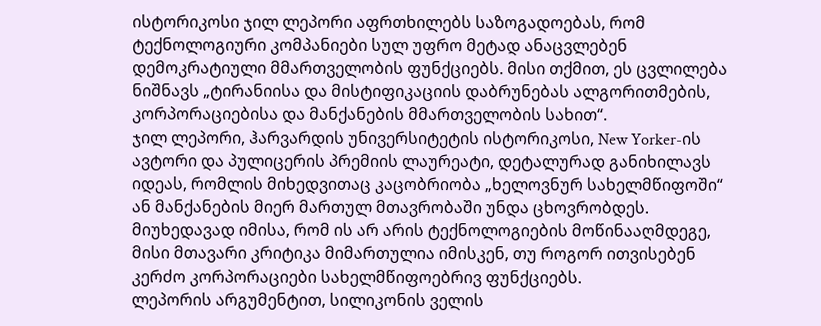ისტორიკოსი ჯილ ლეპორი აფრთხილებს საზოგადოებას, რომ ტექნოლოგიური კომპანიები სულ უფრო მეტად ანაცვლებენ დემოკრატიული მმართველობის ფუნქციებს. მისი თქმით, ეს ცვლილება ნიშნავს „ტირანიისა და მისტიფიკაციის დაბრუნებას ალგორითმების, კორპორაციებისა და მანქანების მმართველობის სახით“.
ჯილ ლეპორი, ჰარვარდის უნივერსიტეტის ისტორიკოსი, New Yorker-ის ავტორი და პულიცერის პრემიის ლაურეატი, დეტალურად განიხილავს იდეას, რომლის მიხედვითაც კაცობრიობა „ხელოვნურ სახელმწიფოში“ ან მანქანების მიერ მართულ მთავრობაში უნდა ცხოვრობდეს. მიუხედავად იმისა, რომ ის არ არის ტექნოლოგიების მოწინააღმდეგე, მისი მთავარი კრიტიკა მიმართულია იმისკენ, თუ როგორ ითვისებენ კერძო კორპორაციები სახელმწიფოებრივ ფუნქციებს.
ლეპორის არგუმენტით, სილიკონის ველის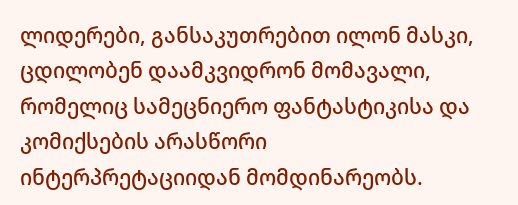ლიდერები, განსაკუთრებით ილონ მასკი, ცდილობენ დაამკვიდრონ მომავალი, რომელიც სამეცნიერო ფანტასტიკისა და კომიქსების არასწორი ინტერპრეტაციიდან მომდინარეობს.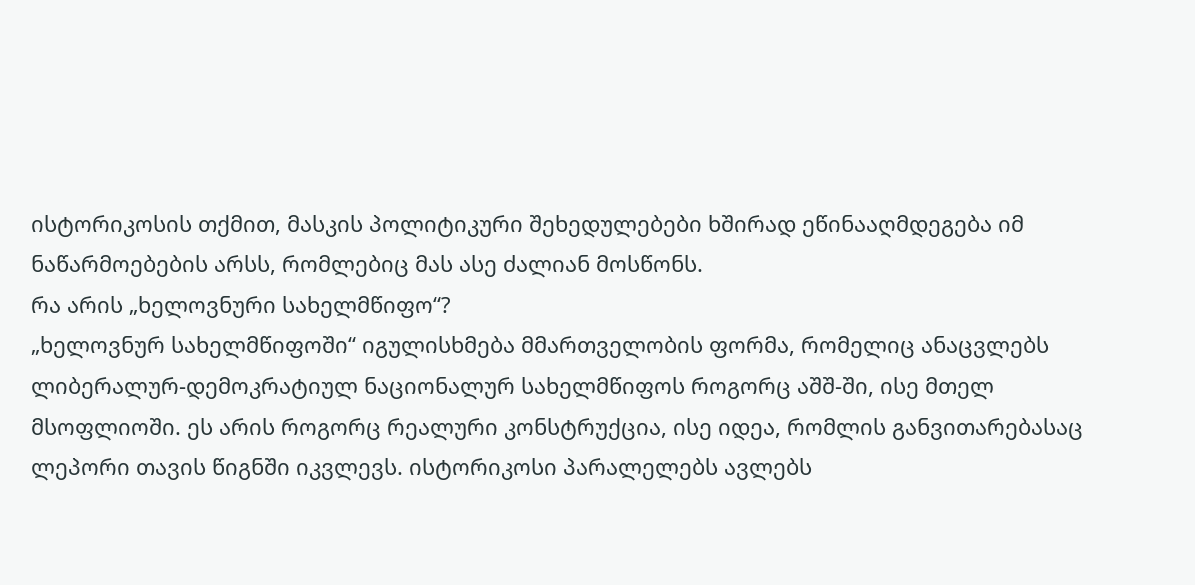ისტორიკოსის თქმით, მასკის პოლიტიკური შეხედულებები ხშირად ეწინააღმდეგება იმ ნაწარმოებების არსს, რომლებიც მას ასე ძალიან მოსწონს.
რა არის „ხელოვნური სახელმწიფო“?
„ხელოვნურ სახელმწიფოში“ იგულისხმება მმართველობის ფორმა, რომელიც ანაცვლებს ლიბერალურ-დემოკრატიულ ნაციონალურ სახელმწიფოს როგორც აშშ-ში, ისე მთელ მსოფლიოში. ეს არის როგორც რეალური კონსტრუქცია, ისე იდეა, რომლის განვითარებასაც ლეპორი თავის წიგნში იკვლევს. ისტორიკოსი პარალელებს ავლებს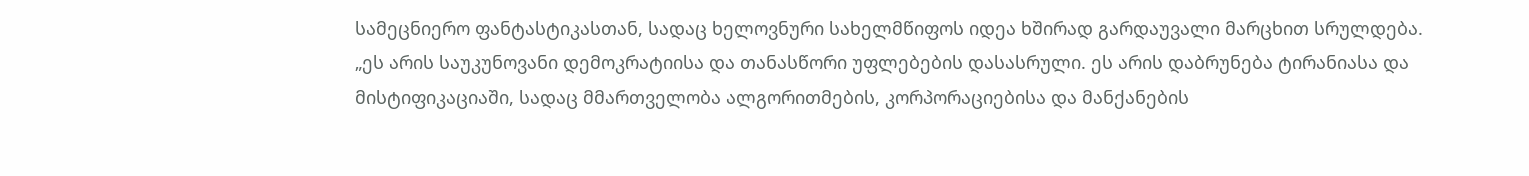სამეცნიერო ფანტასტიკასთან, სადაც ხელოვნური სახელმწიფოს იდეა ხშირად გარდაუვალი მარცხით სრულდება.
„ეს არის საუკუნოვანი დემოკრატიისა და თანასწორი უფლებების დასასრული. ეს არის დაბრუნება ტირანიასა და მისტიფიკაციაში, სადაც მმართველობა ალგორითმების, კორპორაციებისა და მანქანების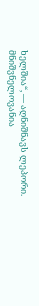ხელშია“, — აღნიშნავს ლეპორი.
მნიშვნელოვანია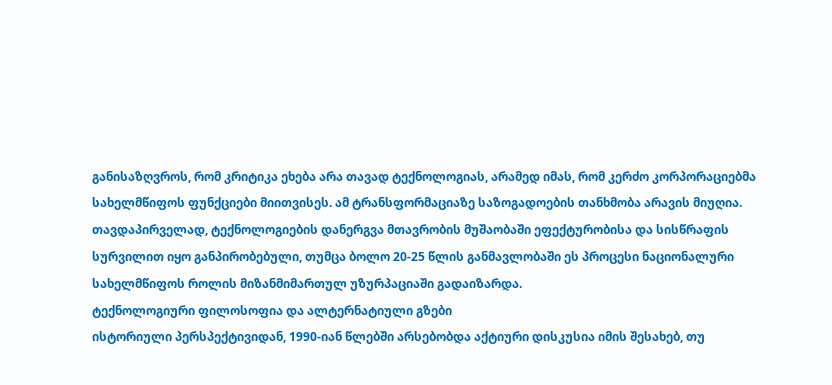განისაზღვროს, რომ კრიტიკა ეხება არა თავად ტექნოლოგიას, არამედ იმას, რომ კერძო კორპორაციებმა სახელმწიფოს ფუნქციები მიითვისეს. ამ ტრანსფორმაციაზე საზოგადოების თანხმობა არავის მიუღია. თავდაპირველად, ტექნოლოგიების დანერგვა მთავრობის მუშაობაში ეფექტურობისა და სისწრაფის სურვილით იყო განპირობებული, თუმცა ბოლო 20-25 წლის განმავლობაში ეს პროცესი ნაციონალური სახელმწიფოს როლის მიზანმიმართულ უზურპაციაში გადაიზარდა.
ტექნოლოგიური ფილოსოფია და ალტერნატიული გზები
ისტორიული პერსპექტივიდან, 1990-იან წლებში არსებობდა აქტიური დისკუსია იმის შესახებ, თუ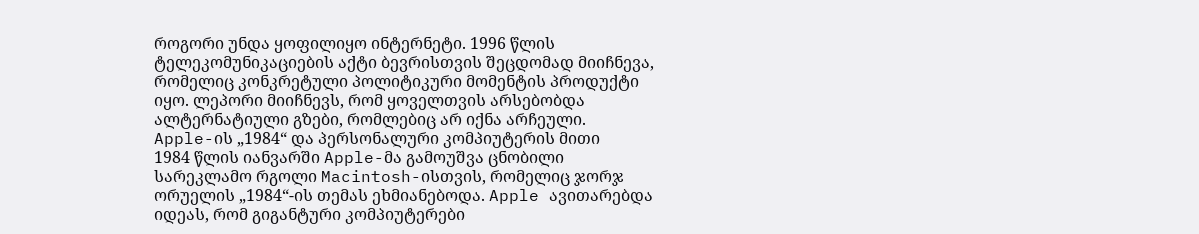როგორი უნდა ყოფილიყო ინტერნეტი. 1996 წლის ტელეკომუნიკაციების აქტი ბევრისთვის შეცდომად მიიჩნევა, რომელიც კონკრეტული პოლიტიკური მომენტის პროდუქტი იყო. ლეპორი მიიჩნევს, რომ ყოველთვის არსებობდა ალტერნატიული გზები, რომლებიც არ იქნა არჩეული.
Apple-ის „1984“ და პერსონალური კომპიუტერის მითი
1984 წლის იანვარში Apple-მა გამოუშვა ცნობილი სარეკლამო რგოლი Macintosh-ისთვის, რომელიც ჯორჯ ორუელის „1984“-ის თემას ეხმიანებოდა. Apple ავითარებდა იდეას, რომ გიგანტური კომპიუტერები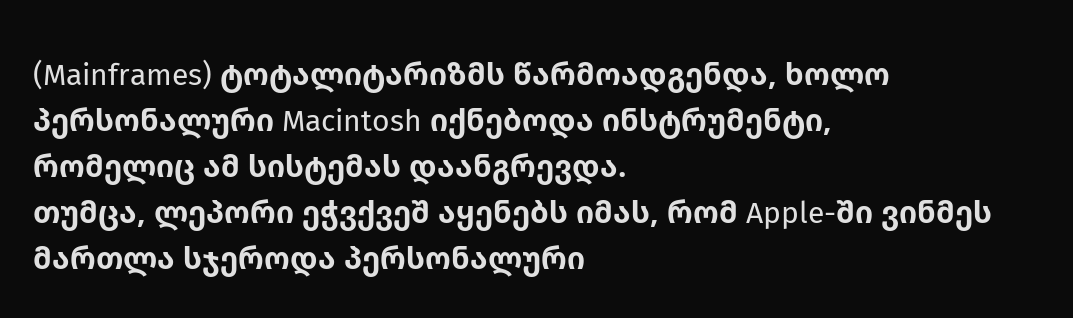(Mainframes) ტოტალიტარიზმს წარმოადგენდა, ხოლო პერსონალური Macintosh იქნებოდა ინსტრუმენტი, რომელიც ამ სისტემას დაანგრევდა.
თუმცა, ლეპორი ეჭვქვეშ აყენებს იმას, რომ Apple-ში ვინმეს მართლა სჯეროდა პერსონალური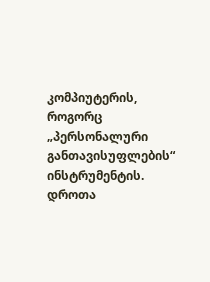კომპიუტერის, როგორც „პერსონალური განთავისუფლების“ ინსტრუმენტის. დროთა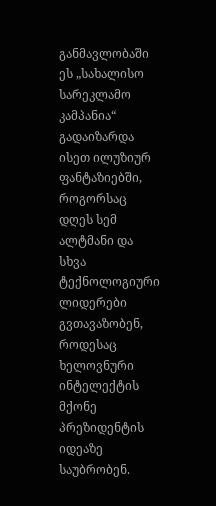განმავლობაში ეს „სახალისო სარეკლამო კამპანია“ გადაიზარდა ისეთ ილუზიურ ფანტაზიებში, როგორსაც დღეს სემ ალტმანი და სხვა ტექნოლოგიური ლიდერები გვთავაზობენ, როდესაც ხელოვნური ინტელექტის მქონე პრეზიდენტის იდეაზე საუბრობენ.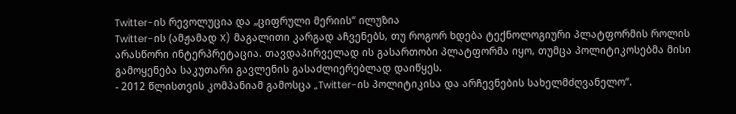Twitter-ის რევოლუცია და „ციფრული მერიის“ ილუზია
Twitter-ის (ამჟამად X) მაგალითი კარგად აჩვენებს, თუ როგორ ხდება ტექნოლოგიური პლატფორმის როლის არასწორი ინტერპრეტაცია. თავდაპირველად ის გასართობი პლატფორმა იყო, თუმცა პოლიტიკოსებმა მისი გამოყენება საკუთარი გავლენის გასაძლიერებლად დაიწყეს.
- 2012 წლისთვის კომპანიამ გამოსცა „Twitter-ის პოლიტიკისა და არჩევნების სახელმძღვანელო“.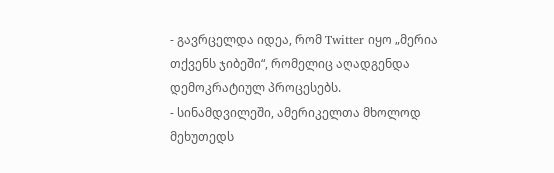- გავრცელდა იდეა, რომ Twitter იყო „მერია თქვენს ჯიბეში“, რომელიც აღადგენდა დემოკრატიულ პროცესებს.
- სინამდვილეში, ამერიკელთა მხოლოდ მეხუთედს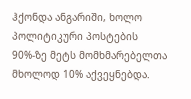ჰქონდა ანგარიში, ხოლო პოლიტიკური პოსტების 90%-ზე მეტს მომხმარებელთა მხოლოდ 10% აქვეყნებდა.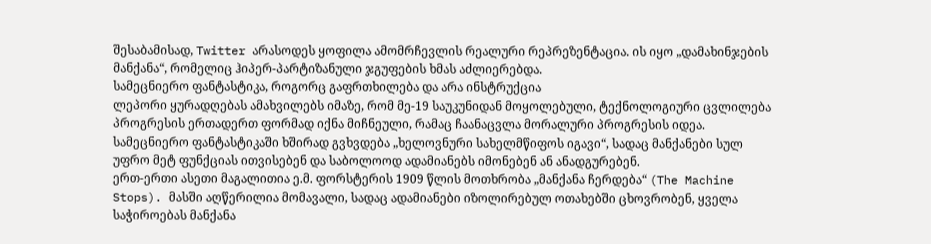შესაბამისად, Twitter არასოდეს ყოფილა ამომრჩევლის რეალური რეპრეზენტაცია. ის იყო „დამახინჯების მანქანა“, რომელიც ჰიპერ-პარტიზანული ჯგუფების ხმას აძლიერებდა.
სამეცნიერო ფანტასტიკა, როგორც გაფრთხილება და არა ინსტრუქცია
ლეპორი ყურადღებას ამახვილებს იმაზე, რომ მე-19 საუკუნიდან მოყოლებული, ტექნოლოგიური ცვლილება პროგრესის ერთადერთ ფორმად იქნა მიჩნეული, რამაც ჩაანაცვლა მორალური პროგრესის იდეა. სამეცნიერო ფანტასტიკაში ხშირად გვხვდება „ხელოვნური სახელმწიფოს იგავი“, სადაც მანქანები სულ უფრო მეტ ფუნქციას ითვისებენ და საბოლოოდ ადამიანებს იმონებენ ან ანადგურებენ.
ერთ-ერთი ასეთი მაგალითია ე.მ. ფორსტერის 1909 წლის მოთხრობა „მანქანა ჩერდება“ (The Machine Stops). მასში აღწერილია მომავალი, სადაც ადამიანები იზოლირებულ ოთახებში ცხოვრობენ, ყველა საჭიროებას მანქანა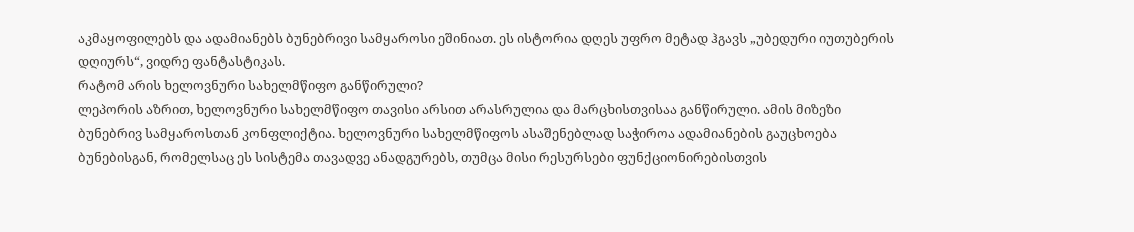აკმაყოფილებს და ადამიანებს ბუნებრივი სამყაროსი ეშინიათ. ეს ისტორია დღეს უფრო მეტად ჰგავს „უბედური იუთუბერის დღიურს“, ვიდრე ფანტასტიკას.
რატომ არის ხელოვნური სახელმწიფო განწირული?
ლეპორის აზრით, ხელოვნური სახელმწიფო თავისი არსით არასრულია და მარცხისთვისაა განწირული. ამის მიზეზი ბუნებრივ სამყაროსთან კონფლიქტია. ხელოვნური სახელმწიფოს ასაშენებლად საჭიროა ადამიანების გაუცხოება ბუნებისგან, რომელსაც ეს სისტემა თავადვე ანადგურებს, თუმცა მისი რესურსები ფუნქციონირებისთვის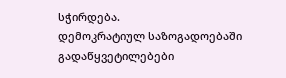სჭირდება.
დემოკრატიულ საზოგადოებაში გადაწყვეტილებები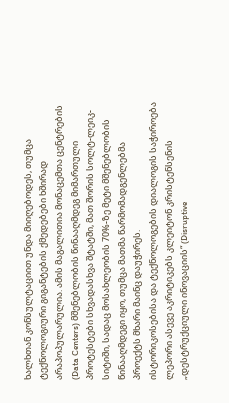ხალხთან კონსულტაციით უნდა მიიღებოდეს, თუმცა ტექნოლოგიური გიგანტების ქმედებები ხშირად არაპოპულარულია. ამის მაგალითია მონაცემთა ცენტრების (Data Centers) მშენებლობის წინააღმდეგ მიმართული პროტესტები სხვადასხვა შტატში, მათ შორის სოლტ-ლეიკ-სიტიში, სადაც მოსახლეობის 70%-ზე მეტი მშენებლობის წინააღმდეგი იყო, თუმცა მათმა წარმომადგენლებმა პროექტს მხარი მაინც დაუჭირეს.
ისტორიკოსებისა და ტექნოლოგების დიალოგის საჭიროება
ლეპორი ასევე აკრიტიკებს კლეიტონ კრისტენსენის „დესტრუქციული ინოვაციის“ (Disruptive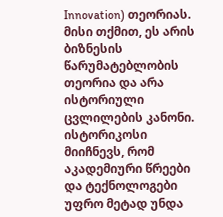Innovation) თეორიას. მისი თქმით, ეს არის ბიზნესის წარუმატებლობის თეორია და არა ისტორიული ცვლილების კანონი. ისტორიკოსი მიიჩნევს, რომ აკადემიური წრეები და ტექნოლოგები უფრო მეტად უნდა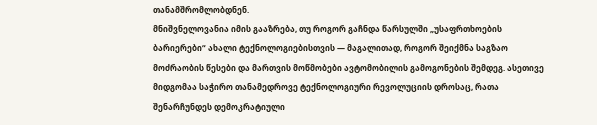თანამშრომლობდნენ.
მნიშვნელოვანია იმის გააზრება, თუ როგორ გაჩნდა წარსულში „უსაფრთხოების ბარიერები“ ახალი ტექნოლოგიებისთვის — მაგალითად, როგორ შეიქმნა საგზაო მოძრაობის წესები და მართვის მოწმობები ავტომობილის გამოგონების შემდეგ. ასეთივე მიდგომაა საჭირო თანამედროვე ტექნოლოგიური რევოლუციის დროსაც, რათა შენარჩუნდეს დემოკრატიული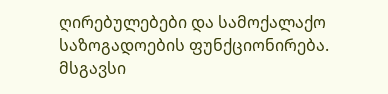ღირებულებები და სამოქალაქო საზოგადოების ფუნქციონირება.
მსგავსი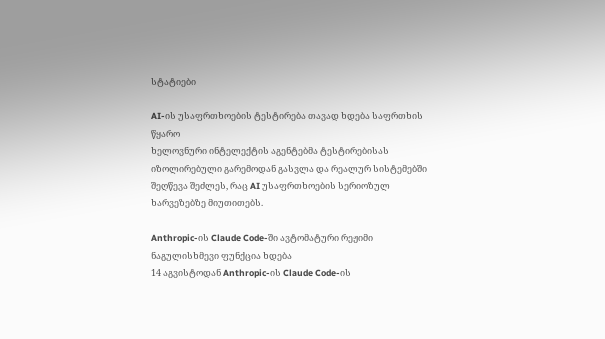სტატიები

AI-ის უსაფრთხოების ტესტირება თავად ხდება საფრთხის წყარო
ხელოვნური ინტელექტის აგენტებმა ტესტირებისას იზოლირებული გარემოდან გასვლა და რეალურ სისტემებში შეღწევა შეძლეს, რაც AI უსაფრთხოების სერიოზულ ხარვეზებზე მიუთითებს.

Anthropic-ის Claude Code-ში ავტომატური რეჟიმი ნაგულისხმევი ფუნქცია ხდება
14 აგვისტოდან Anthropic-ის Claude Code-ის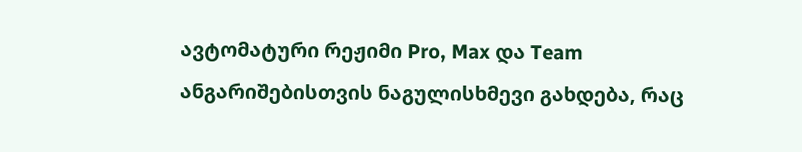ავტომატური რეჟიმი Pro, Max და Team ანგარიშებისთვის ნაგულისხმევი გახდება, რაც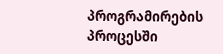პროგრამირების პროცესში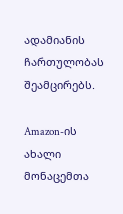ადამიანის ჩართულობას შეამცირებს.

Amazon-ის ახალი მონაცემთა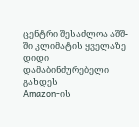ცენტრი შესაძლოა აშშ-ში კლიმატის ყველაზე დიდი დამაბინძურებელი გახდეს
Amazon-ის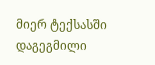მიერ ტექსასში დაგეგმილი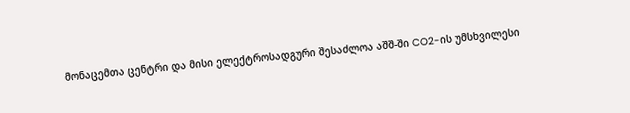მონაცემთა ცენტრი და მისი ელექტროსადგური შესაძლოა აშშ-ში CO2-ის უმსხვილესი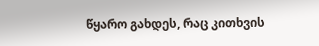წყარო გახდეს, რაც კითხვის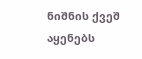ნიშნის ქვეშ აყენებს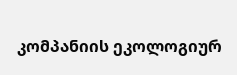კომპანიის ეკოლოგიურ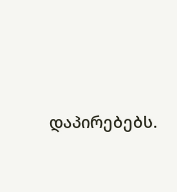დაპირებებს.